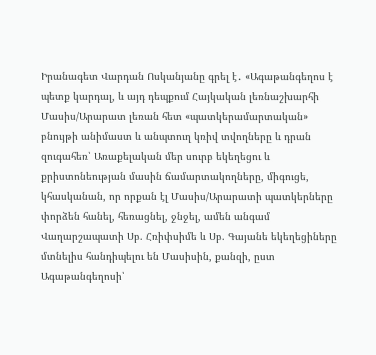Իրանագետ Վարդան Ոսկանյանը գրել է․ «Ագաթանգեղոս է պետք կարդալ, և այդ դեպքում Հայկական լեռնաշխարհի Մասիս/Արարատ լեռան հետ «պատկերամարտական» բնույթի անիմաստ և անպտուղ կռիվ տվողները և դրան զուգահեռ՝ Առաքելական մեր սուրբ եկեղեցու և քրիստոնեության մասին ճամարտակողները, միգուցե, կհասկանան, որ որքան էլ Մասիս/Արարատի պատկերները փորձեն հանել, հեռացնել, ջնջել, ամեն անգամ Վաղարշապատի Սբ. Հռիփսիմե և Սբ. Գայանե եկեղեցիները մտնելիս հանդիպելու են Մասիսին, քանզի, ըստ Ագաթանգեղոսի՝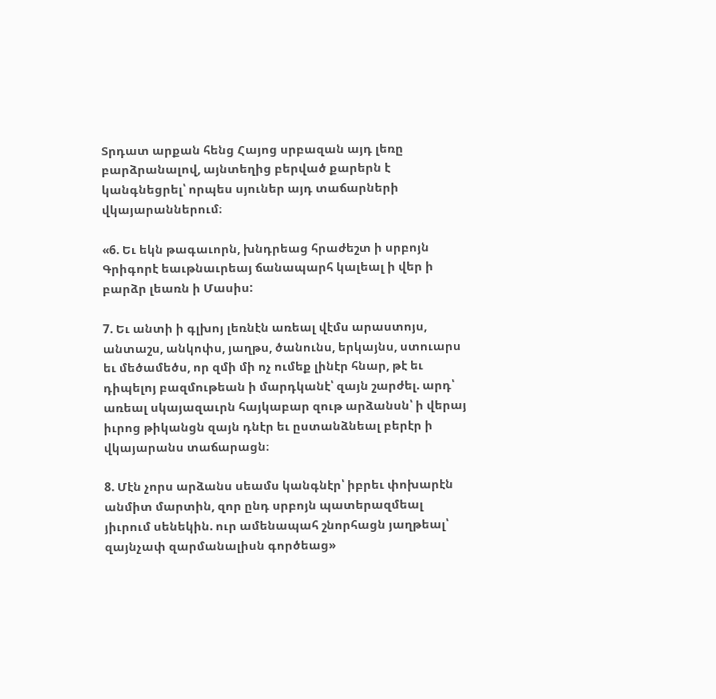Տրդատ արքան հենց Հայոց սրբազան այդ լեռը բարձրանալով, այնտեղից բերված քարերն է կանգնեցրել՝ որպես սյուներ այդ տաճարների վկայարաններում։

«6. Եւ եկն թագաւորն, խնդրեաց հրաժեշտ ի սրբոյն Գրիգորէ եաւթնաւրեայ ճանապարհ կալեալ ի վեր ի բարձր լեառն ի Մասիս:

7. Եւ անտի ի գլխոյ լեռնէն առեալ վէմս արաստոյս, անտաշս, անկոփս, յաղթս, ծանունս, երկայնս, ստուարս եւ մեծամեծս, որ զմի մի ոչ ումեք լինէր հնար, թէ եւ դիպելոյ բազմութեան ի մարդկանէ՝ զայն շարժել. արդ՝ առեալ սկայազաւրն հայկաբար զութ արձանսն՝ ի վերայ իւրոց թիկանցն զայն դնէր եւ ըստանձնեալ բերէր ի վկայարանս տաճարացն։

8. Մէն չորս արձանս սեամս կանգնէր՝ իբրեւ փոխարէն անմիտ մարտին, զոր ընդ սրբոյն պատերազմեալ յիւրում սենեկին. ուր ամենապահ շնորհացն յաղթեալ՝ զայնչափ զարմանալիսն գործեաց»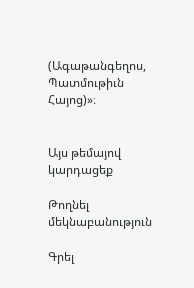(Ագաթանգեղոս, Պատմութիւն Հայոց)»։


Այս թեմայով կարդացեք

Թողնել մեկնաբանություն

Գրել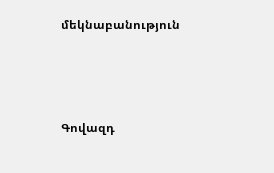մեկնաբանություն



Գովազդ